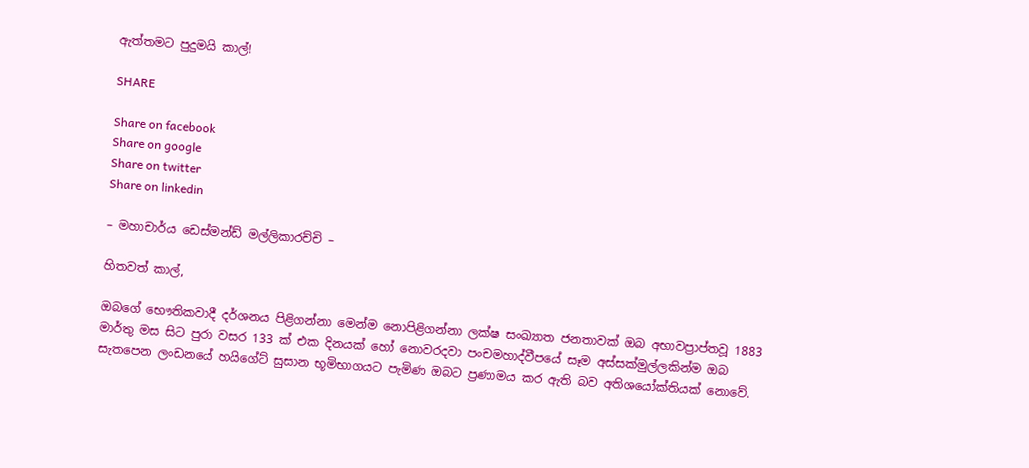ඇත්තමට පුදුමයි කාල්!

SHARE

Share on facebook
Share on google
Share on twitter
Share on linkedin

– මහාචාර්ය ඩෙස්මන්ඩ් මල්ලිකාරච්චි –

හිතවත් කාල්,

ඔබගේ භෞතිකවාදී දර්ශනය පිළිගන්නා මෙන්ම නොපිළිගන්නා ලක්ෂ සංඛ්‍යාත ජනතාවක් ඔබ අභාවප්‍රාප්තවූ 1883 මාර්තු මස සිට පුරා වසර 133 ක් එක දිනයක් හෝ නොවරදවා පංචමහාද්වීපයේ සෑම අස්සක්මුල්ලකින්ම ඔබ සැතපෙන ලංඩනයේ හයිගේට් සුසාන භූමිභාගයට පැමිණ ඔබට ප්‍රණාමය කර ඇති බව අතිශයෝක්තියක් නොවේ.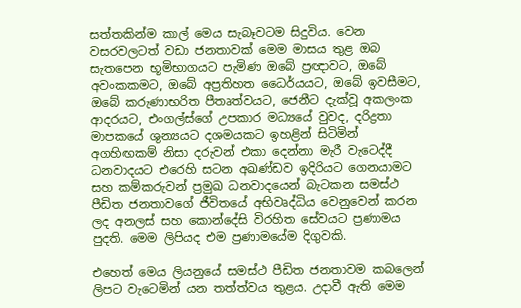සත්තකින්ම කාල් මෙය සැබෑවටම සිදුවිය. වෙන වසරවලටත් වඩා ජනතාවක් මෙම මාසය තුළ ඔබ සැතපෙන භූමිභාගයට පැමිණ ඔබේ ප්‍රඥාවට, ඔබේ අවංකකමට, ඔබේ අප්‍රතිහත ධෛර්යයට, ඔබේ ඉවසීමට, ඔබේ කරුණාභරිත පීතෘත්වයට, ජෙනීට දැක්වූ අකලංක ආදරයට, එංගල්ස්ගේ උපකාර මධ්‍යයේ වුවද, දරිද්‍රතා මාපකයේ ශුන්‍යයට දශමයකට ඉහළින් සිටිමින් අගහිඟකම් නිසා දරුවන් එකා දෙන්නා මැරී වැටෙද්දී ධනවාදයට එරෙහි සටන අඛණ්ඩව ඉදිරියට ගෙනයාමට සහ කම්කරුවන් ප්‍රමුඛ ධනවාදයෙන් බැටකන සමස්ථ පීඩිත ජනතාවගේ ජීවිතයේ අභිවෘද්ධිය වෙනුවෙන් කරන ලද අනලස් සහ කොන්දේසි විරහිත සේවයට ප්‍රණාමය පුදති. මෙම ලිපියද එම ප්‍රණාමයේම දිගුවකි.

එහෙත් මෙය ලියනුයේ සමස්ථ පීඩිත ජනතාවම කබලෙන් ලිපට වැටෙමින් යන තත්ත්වය තුළය. උදාවී ඇති මෙම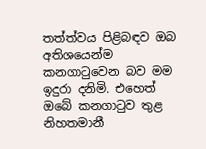තත්ත්වය පිළිබඳව ඔබ අතිශයෙන්ම කනගාටුවෙන බව මම ඉදුරා දනිමි. එහෙත් ඔබේ කනගාටුව තුළ නිහතමානී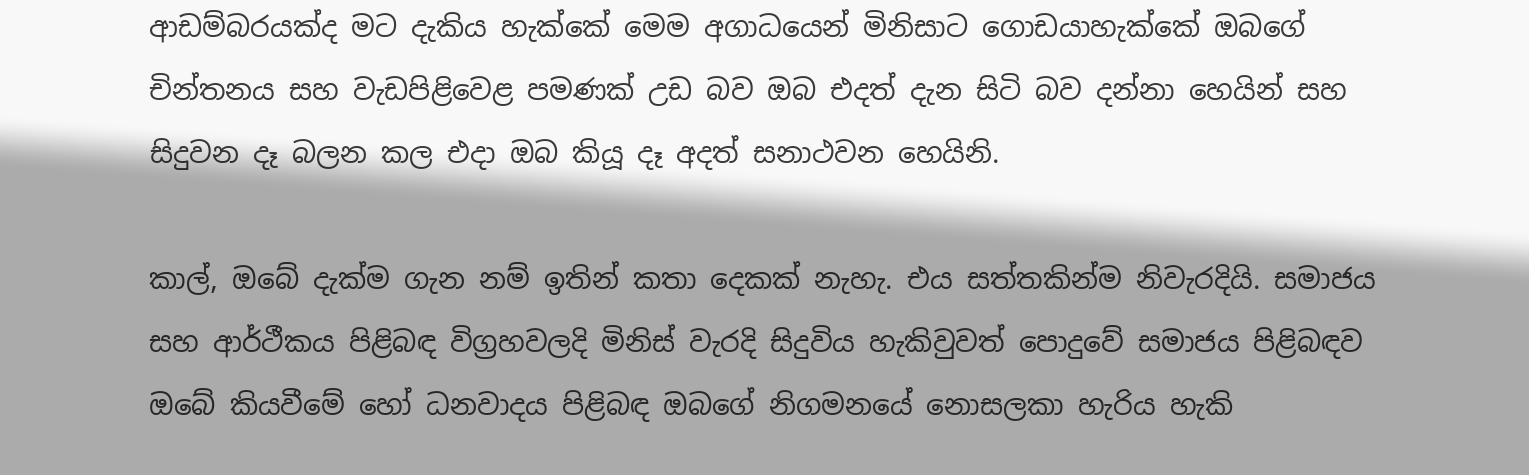ආඩම්බරයක්ද මට දැකිය හැක්කේ මෙම අගාධයෙන් මිනිසාට ගොඩයාහැක්කේ ඔබගේ චින්තනය සහ වැඩපිළිවෙළ පමණක් උඩ බව ඔබ එදත් දැන සිටි බව දන්නා හෙයින් සහ සිදුවන දෑ බලන කල එදා ඔබ කියූ දෑ අදත් සනාථවන හෙයිනි.

කාල්, ඔබේ දැක්ම ගැන නම් ඉතින් කතා දෙකක් නැහැ. එය සත්තකින්ම නිවැරදියි. සමාජය සහ ආර්ථීකය පිළිබඳ විග්‍රහවලදි මිනිස් වැරදි සිදුවිය හැකිවුවත් පොදුවේ සමාජය පිළිබඳව ඔබේ කියවීමේ හෝ ධනවාදය පිළිබඳ ඔබගේ නිගමනයේ නොසලකා හැරිය හැකි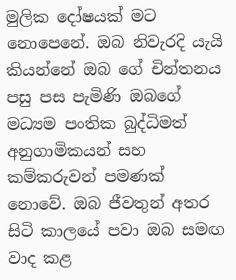මුලික දෝෂයක් මට නොපෙනේ. ඔබ නිවැරදි යැයි කියන්නේ ඔබ ගේ චින්තනය පසු පස පැමිණි ඔබගේ මධ්‍යම පංතික බුද්ධිමත් අනුගාමිකයන් සහ කම්කරුවන් පමණක් නොවේ. ඔබ ජීවතුන් අතර සිටි කාලයේ පවා ඔබ සමඟ වාද කළ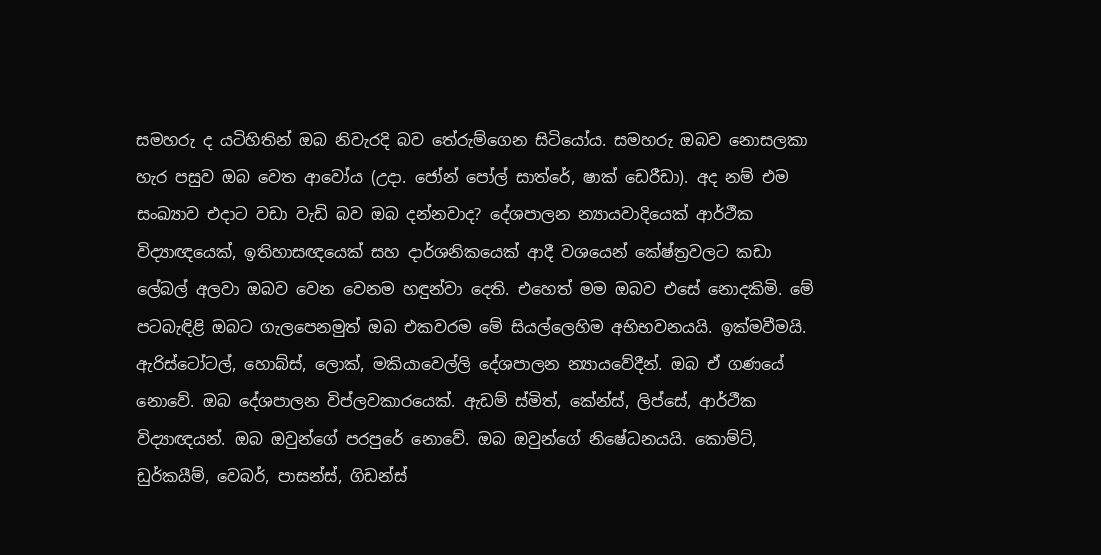සමහරු ද යටිහිතින් ඔබ නිවැරදි බව තේරුම්ගෙන සිටියෝය. සමහරු ඔබව නොසලකා හැර පසුව ඔබ වෙත ආවෝය (උදා. ජෝන් පෝල් සාත්රේ, ෂාක් ඩෙරීඩා). අද නම් එම සංඛ්‍යාව එදාට වඩා වැඩි බව ඔබ දන්නවාද? දේශපාලන න්‍යායවාදියෙක් ආර්ථීක විද්‍යාඥයෙක්, ඉතිහාසඥයෙක් සහ දාර්ශනිකයෙක් ආදී වශයෙන් කේෂ්ත්‍රවලට කඩා ලේබල් අලවා ඔබව වෙන වෙනම හඳුන්වා දෙති. එහෙත් මම ඔබව එසේ නොදකිමි. මේ පටබැඳිළි ඔබට ගැලපෙනමුත් ඔබ එකවරම මේ සියල්ලෙහිම අභිභවනයයි. ඉක්මවීමයි. ඇරිස්ටෝටල්, හොබ්ස්, ලොක්, මකියාවෙල්ලි දේශපාලන න්‍යායවේදීන්. ඔබ ඒ ගණයේ නොවේ. ඔබ දේශපාලන විප්ලවකාරයෙක්. ඇඩම් ස්මිත්, කේන්ස්, ලිප්සේ, ආර්ථීක විද්‍යාඥයන්. ඔබ ඔවුන්ගේ පරපුරේ නොවේ. ඔබ ඔවුන්ගේ නිෂේධනයයි. කොම්ට්, ඩුර්කයීම්, වෙබර්, පාසන්ස්, ගිඩන්ස්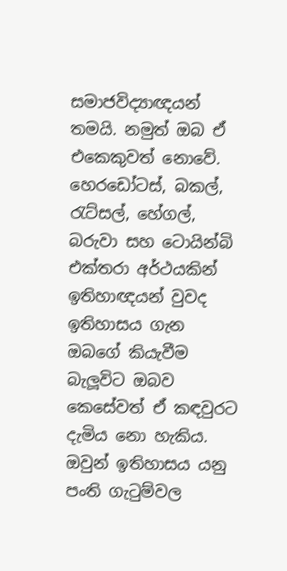සමාජවිද්‍යාඥයන් තමයි. නමුත් ඔබ ඒ එකෙකුවත් නොවේ. හෙරඩෝටස්, බකල්, රැට්සල්, හේගල්, බරුවා සහ ටොයින්බි එක්තරා අර්ථයකින් ඉතිහාඥයන් වුවද ඉතිහාසය ගැන ඔබගේ කියැවීම බැලූවිට ඔබව කෙසේවත් ඒ කඳවුරට දැමිය නො හැකිය. ඔවුන් ඉතිහාසය යනු පංති ගැටුම්වල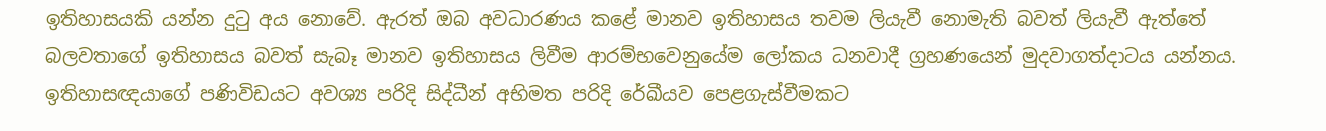ඉතිහාසයකි යන්න දුටු අය නොවේ. ඇරත් ඔබ අවධාරණය කළේ මානව ඉතිහාසය තවම ලියැවී නොමැති බවත් ලියැවී ඇත්තේ බලවතාගේ ඉතිහාසය බවත් සැබෑ මානව ඉතිහාසය ලිවීම ආරම්භවෙනුයේම ලෝකය ධනවාදී ග්‍රහණයෙන් මුදවාගත්දාටය යන්නය.
ඉතිහාසඥයාගේ පණිවිඩයට අවශ්‍ය පරිදි සිද්ධීන් අභිමත පරිදි රේඛීයව පෙළගැස්වීමකට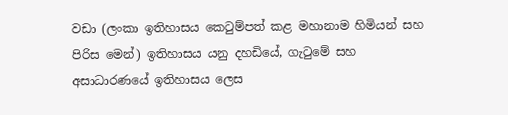වඩා (ලංකා ඉතිහාසය කෙටුම්පත් කළ මහානාම හිමියන් සහ පිරිස මෙන්) ඉතිහාසය යනු දහඩියේ, ගැටුමේ සහ අසාධාරණයේ ඉතිහාසය ලෙස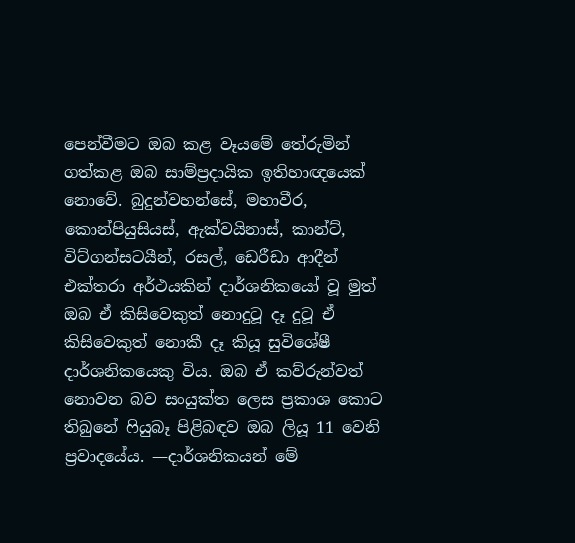පෙන්වීමට ඔබ කළ වෑයමේ තේරුමින් ගත්කළ ඔබ සාම්ප්‍රදායික ඉතිහාඥයෙක් නොවේ. බුදුන්වහන්සේ, මහාවීර, කොන්පියුසියස්, ඇක්වයිනාස්, කාන්ට්, විට්ගන්සටයීන්, රසල්, ඩෙරීඩා ආදීන් එක්තරා අර්ථයකින් දාර්ශනිකයෝ වූ මුත් ඔබ ඒ කිසිවෙකුත් නොදුටූ දෑ දුටූ ඒ කිසිවෙකුත් නොකී දෑ කියූ සුවිශේෂී දාර්ශනිකයෙකු විය. ඔබ ඒ කව්රුන්වත් නොවන බව සංයුක්ත ලෙස ප්‍රකාශ කොට තිබුනේ ෆියුබෑ පිළිබඳව ඔබ ලියූ 11 වෙනි ප්‍රවාදයේය. —දාර්ශනිකයන් මේ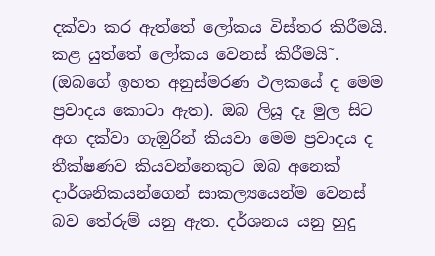දක්වා කර ඇත්තේ ලෝකය විස්තර කිරීමයි. කළ යුත්තේ ලෝකය වෙනස් කිරීමයි˜. (ඔබගේ ඉහත අනුස්මරණ ථලකයේ ද මෙම ප්‍රවාදය කොටා ඇත). ඔබ ලියූ දෑ මුල සිට අග දක්වා ගැඔුරින් කියවා මෙම ප්‍රවාදය ද තීක්ෂණව කියවන්නෙකුට ඔබ අනෙක් දාර්ශනිකයන්ගෙන් සාකල්‍යයෙන්ම වෙනස් බව තේරුම් යනු ඇත. දර්ශනය යනු හුදු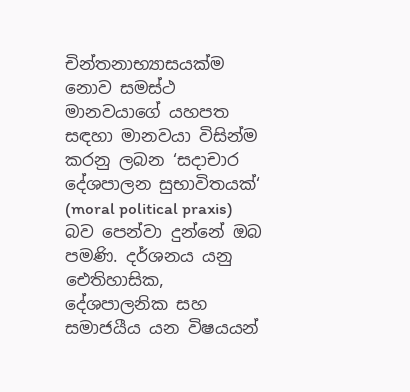චින්තනාභ්‍යාසයක්ම නොව සමස්ථ මානවයාගේ යහපත සඳහා මානවයා විසින්ම කරනු ලබන ‘සදාචාර දේශපාලන සුභාවිතයක්‘ (moral political praxis) බව පෙන්වා දුන්නේ ඔබ පමණි. දර්ශනය යනු ඓතිහාසික, දේශපාලනික සහ සමාජයීය යන විෂයයන්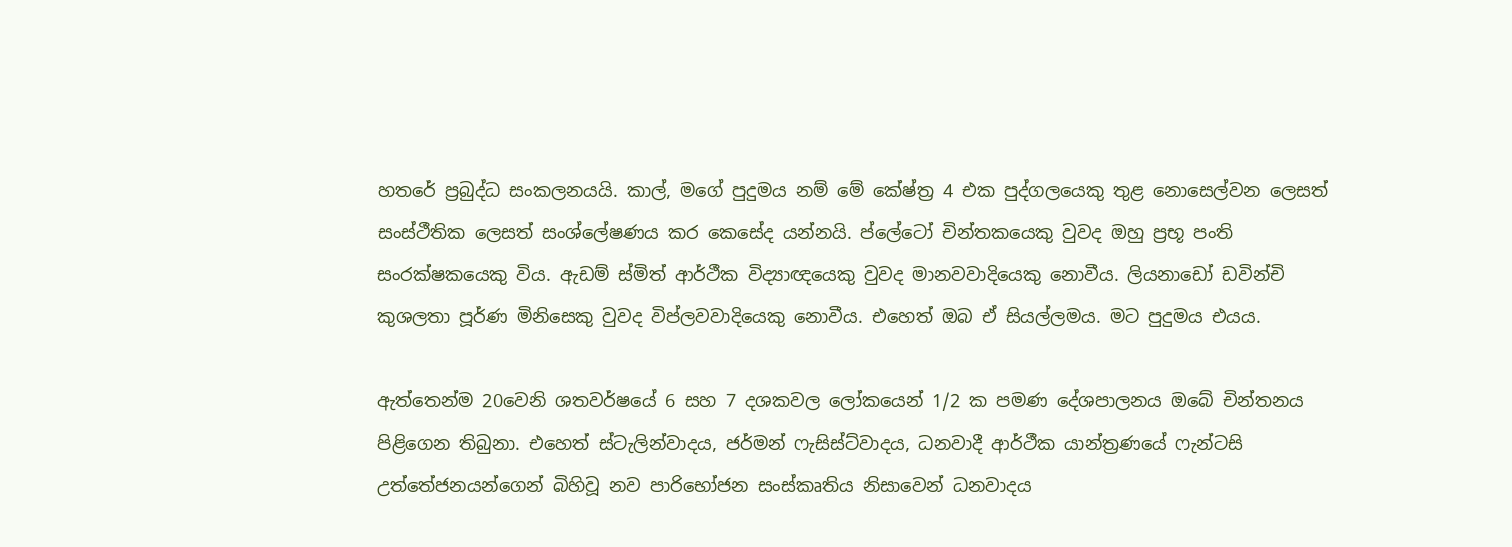හතරේ ප්‍රබුද්ධ සංකලනයයි. කාල්, මගේ පුදුමය නම් මේ කේෂ්ත්‍ර 4 එක පුද්ගලයෙකු තුළ නොසෙල්වන ලෙසත් සංස්ථීතික ලෙසත් සංශ්ලේෂණය කර කෙසේද යන්නයි. ප්ලේටෝ චින්තකයෙකු වුවද ඔහු ප්‍රභූ පංති සංරක්ෂකයෙකු විය. ඇඩම් ස්මිත් ආර්ථීක විද්‍යාඥයෙකු වුවද මානවවාදියෙකු නොවීය. ලියනාඩෝ ඩවින්චි කුශලතා පූර්ණ මිනිසෙකු වුවද විප්ලවවාදියෙකු නොවීය. එහෙත් ඔබ ඒ සියල්ලමය. මට පුදුමය එයය.

ඇත්තෙන්ම 20වෙනි ශතවර්ෂයේ 6 සහ 7 දශකවල ලෝකයෙන් 1/2 ක පමණ දේශපාලනය ඔබේ චින්තනය පිළිගෙන තිබුනා. එහෙත් ස්ටැලින්වාදය, ජර්මන් ෆැසිස්ට්වාදය, ධනවාදී ආර්ථීක යාන්ත්‍රණයේ ෆැන්ටසි උත්තේජනයන්ගෙන් බිහිවූ නව පාරිභෝජන සංස්කෘතිය නිසාවෙන් ධනවාදය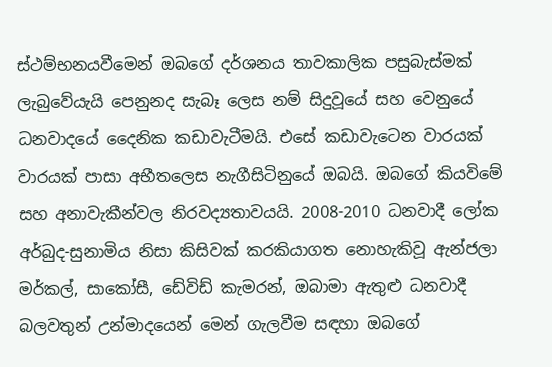ස්ථම්භනයවීමෙන් ඔබගේ දර්ශනය තාවකාලික පසුබැස්මක් ලැබුවේයැයි පෙනුනද සැබෑ ලෙස නම් සිදුවූයේ සහ වෙනුයේ ධනවාදයේ දෛනික කඩාවැටීමයි. එසේ කඩාවැටෙන වාරයක් වාරයක් පාසා අභීතලෙස නැගීසිටිනුයේ ඔබයි. ඔබගේ කියවිමේ සහ අනාවැකීන්වල නිරවද්‍යතාවයයි. 2008-2010 ධනවාදී ලෝක අර්බුද-සුනාමිය නිසා කිසිවක් කරකියාගත නොහැකිවූ ඇන්ජලා මර්කල්, සාකෝසී, ඩේවිඩ් කැමරන්, ඔබාමා ඇතුළු ධනවාදී බලවතුන් උන්මාදයෙන් මෙන් ගැලවීම සඳහා ඔබගේ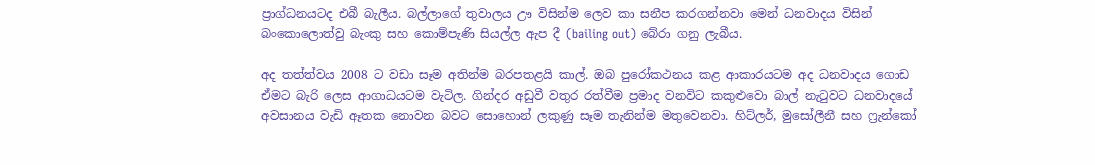ප්‍රාග්ධනයටද එබී බැලීය. බල්ලාගේ තුවාලය ඌ විසින්ම ලෙව කා සනීප කරගන්නවා මෙන් ධනවාදය විසින් බංකොලොත්වු බැංකු සහ කොම්පැණි සියල්ල ඇප දී (bailing out) බේරා ගනු ලැබීය.

අද තත්ත්වය 2008 ට වඩා සෑම අතින්ම බරපතළයි කාල්. ඔබ පුරෝකථනය කළ ආකාරයටම අද ධනවාදය ගොඩ ඒමට බැරි ලෙස ආගාධයටම වැටිල. ගින්දර අඩුවී වතුර රත්වීම ප්‍රමාද වනවිට කකුළුවො බාල් නැටුවට ධනවාදයේ අවසානය වැඩි ඈතක නොවන බවට සොහොන් ලකුණු සෑම තැනින්ම මතුවෙනවා. හිට්ලර්, මුසෝලීනී සහ ෆ්‍රැන්කෝ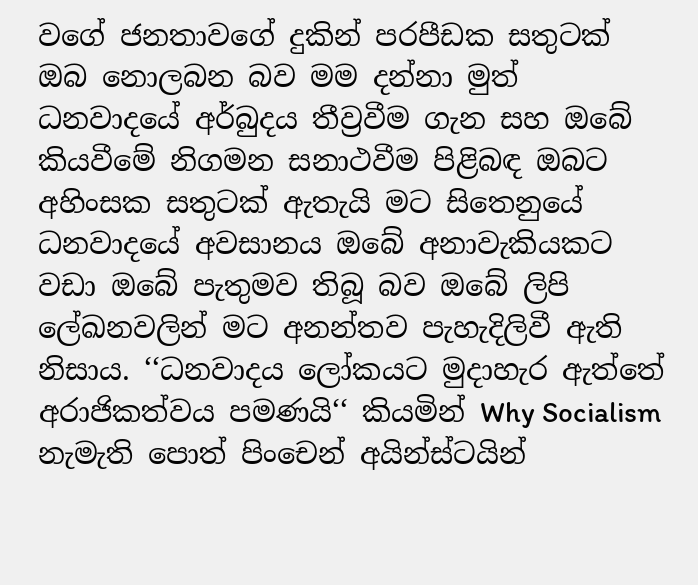වගේ ජනතාවගේ දුකින් පරපීඩක සතුටක් ඔබ නොලබන බව මම දන්නා මුත් ධනවාදයේ අර්බුදය තීව්‍රවීම ගැන සහ ඔබේ කියවීමේ නිගමන සනාථවීම පිළිබඳ ඔබට අහිංසක සතුටක් ඇතැයි මට සිතෙනුයේ ධනවාදයේ අවසානය ඔබේ අනාවැකියකට වඩා ඔබේ පැතුමව තිබූ බව ඔබේ ලිපි ලේඛනවලින් මට අනන්තව පැහැදිලිවී ඇති නිසාය. ‘‘ධනවාදය ලෝකයට මුදාහැර ඇත්තේ අරාජිකත්වය පමණයි‘‘ කියමින් Why Socialism නැමැති පොත් පිංචෙන් අයින්ස්ටයින්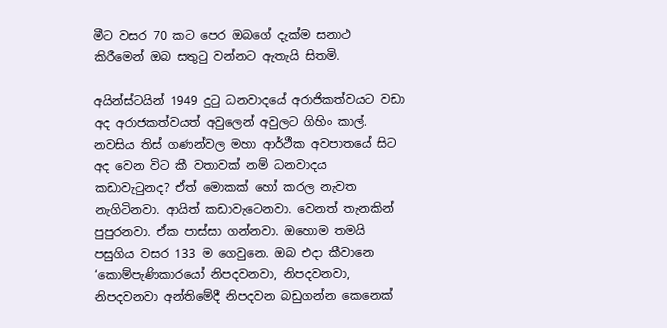මීට වසර 70 කට පෙර ඔබගේ දැක්ම සනාථ කිරීමෙන් ඔබ සතුටු වන්නට ඇතැයි සිතමි.

අයින්ස්ටයින් 1949 දුටු ධනවාදයේ අරාජිකත්වයට වඩා අද අරාජකත්වයත් අවුලෙන් අවුලට ගිහිං කාල්. නවසිය තිස් ගණන්වල මහා ආර්ථීක අවපාතයේ සිට අද වෙන විට කී වතාවක් නම් ධනවාදය කඩාවැටුනද? ඒත් මොකක් හෝ කරල නැවත නැගිටිනවා. ආයිත් කඩාවැටෙනවා. වෙනත් තැනකින් පුපුරනවා. ඒක පාස්සා ගන්නවා. ඔහොම තමයි පසුගිය වසර 133 ම ගෙවුනෙ. ඔබ එදා කීවානෙ ‘කොම්පැණිකාරයෝ නිපදවනවා, නිපදවනවා, නිපදවනවා අන්තිමේදී නිපදවන බඩුගන්න කෙනෙක්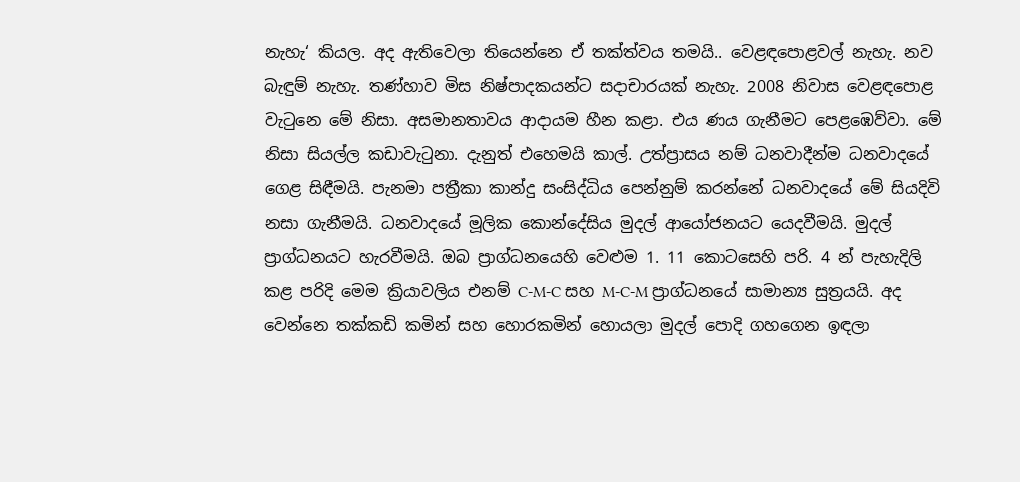නැහැ‘ කියල. අද ඇතිවෙලා තියෙන්නෙ ඒ තක්ත්වය තමයි.. වෙළඳපොළවල් නැහැ. නව බැඳුම් නැහැ. තණ්හාව මිස නිෂ්පාදකයන්ට සදාචාරයක් නැහැ. 2008 නිවාස වෙළඳපොළ වැටුනෙ මේ නිසා. අසමානතාවය ආදායම හීන කළා. එය ණය ගැනීමට පෙළඹෙව්වා. මේ නිසා සියල්ල කඩාවැටුනා. දැනුත් එහෙමයි කාල්. උත්ප්‍රාසය නම් ධනවාදීන්ම ධනවාදයේ ගෙළ සිඳීමයි. පැනමා පත්‍රීකා කාන්දු සංසිද්ධිය පෙන්නුම් කරන්නේ ධනවාදයේ මේ සියදිවි නසා ගැනීමයි. ධනවාදයේ මූලික කොන්දේසිය මුදල් ආයෝජනයට යෙදවීමයි. මුදල් ප්‍රාග්ධනයට හැරවීමයි. ඔබ ප්‍රාග්ධනයෙහි වෙළුම 1. 11 කොටසෙහි පරි. 4 න් පැහැදිලි කළ පරිදි මෙම ක්‍රියාවලිය එනම් C-M-C සහ M-C-M ප්‍රාග්ධනයේ සාමාන්‍ය සුත්‍රයයි. අද වෙන්නෙ තක්කඩි කමින් සහ හොරකමින් හොයලා මුදල් පොදි ගහගෙන ඉඳලා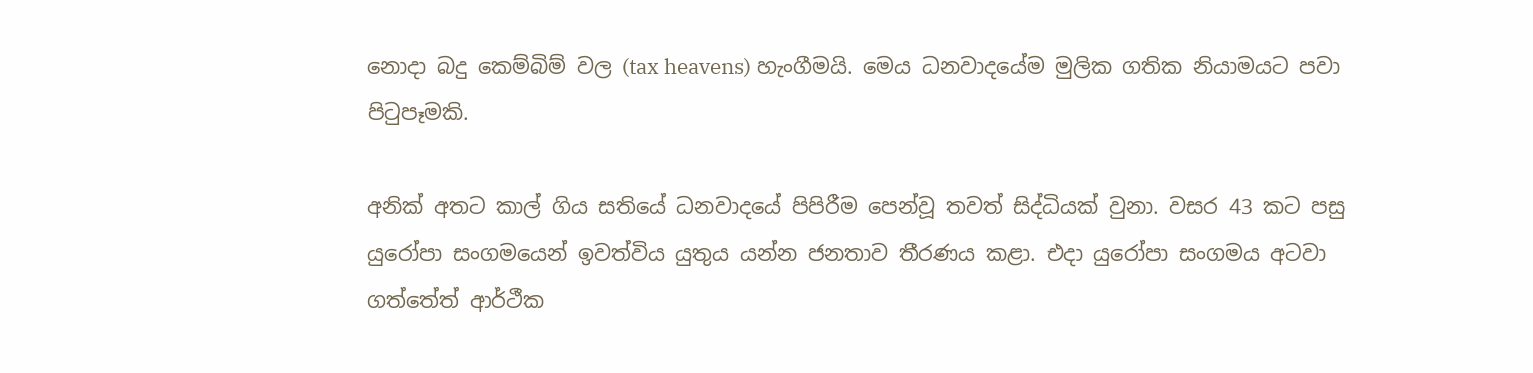නොදා බදු කෙම්බිම් වල (tax heavens) හැංගීමයි. මෙය ධනවාදයේම මුලික ගතික නියාමයට පවා පිටුපෑමකි.

අනික් අතට කාල් ගිය සතියේ ධනවාදයේ පිපිරීම පෙන්වූ තවත් සිද්ධියක් වුනා. වසර 43 කට පසු යුරෝපා සංගමයෙන් ඉවත්විය යුතුය යන්න ජනතාව තීරණය කළා. එදා යුරෝපා සංගමය අටවා ගත්තේත් ආර්ථීක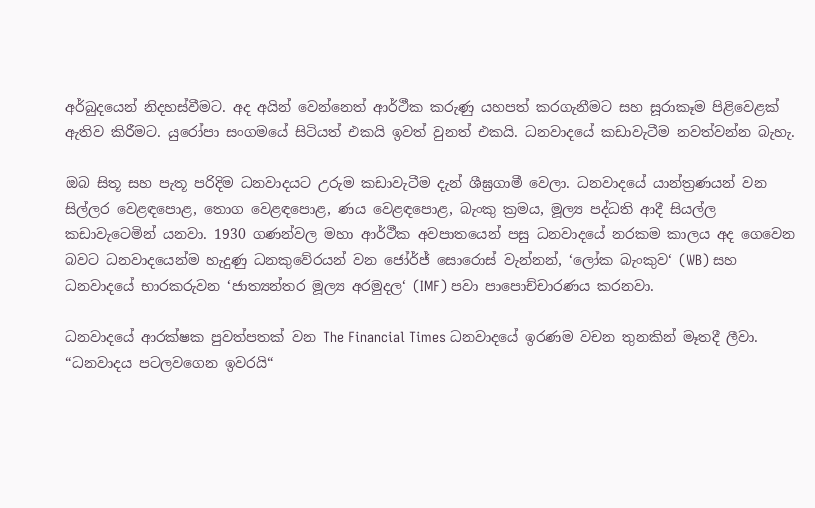අර්බුදයෙන් නිදහස්වීමට. අද අයින් වෙන්නෙත් ආර්ථීක කරුණු යහපත් කරගැනීමට සහ සූරාකෑම පිළිවෙළක් ඇතිව කිරීමට. යුරෝපා සංගමයේ සිටියත් එකයි ඉවත් වුනත් එකයි. ධනවාදයේ කඩාවැටීම නවත්වන්න බැහැ.

ඔබ සිතූ සහ පැතූ පරිදිම ධනවාදයට උරුම කඩාවැටීම දැන් ශීඝ්‍රගාමී වෙලා. ධනවාදයේ යාන්ත්‍රණයන් වන සිල්ලර වෙළඳපොළ, තොග වෙළඳපොළ, ණය වෙළඳපොළ, බැංකු ක්‍රමය, මූල්‍ය පද්ධති ආදී සියල්ල කඩාවැටෙමින් යනවා. 1930 ගණන්වල මහා ආර්ථීක අවපාතයෙන් පසු ධනවාදයේ නරකම කාලය අද ගෙවෙන බවට ධනවාදයෙන්ම හැදුණු ධනකුවේරයන් වන ජෝර්ජ් සොරොස් වැන්නන්, ‘ලෝක බැංකුව‘ (WB) සහ ධනවාදයේ භාරකරුවන ‘ජාත්‍යන්තර මූල්‍ය අරමුදල‘ (IMF) පවා පාපොච්චාරණය කරනවා.

ධනවාදයේ ආරක්ෂක පුවත්පතක් වන The Financial Times ධනවාදයේ ඉරණම වචන තුනකින් මෑතදී ලීවා. “ධනවාදය පටලවගෙන ඉවරයි“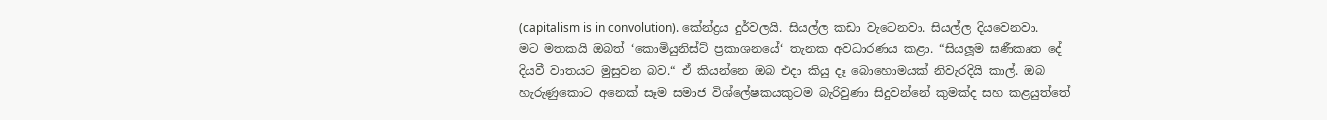(capitalism is in convolution). කේන්ද්‍රය දුර්වලයි. සියල්ල කඩා වැටෙනවා. සියල්ල දියවෙනවා. මට මතකයි ඔබත් ‘කොමියුනිස්ට් ප්‍රකාශනයේ‘ තැනක අවධාරණය කළා. “සියලූම ඝණීකෘත දේ දියවී වාතයට මුසුවන බව.“ ඒ කියන්නෙ ඔබ එදා කියු දෑ බොහොමයක් නිවැරදියි කාල්. ඔබ හැරුණුකොට අනෙක් සෑම සමාජ විශ්ලේෂකයකුටම බැරිවුණා සිදුවන්නේ කුමක්ද සහ කළයුත්තේ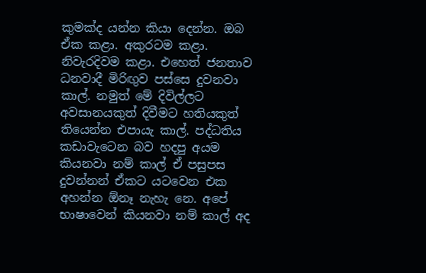කුමක්ද යන්න කියා දෙන්න. ඔබ ඒක කළා. අකුරටම කළා. නිවැරදිවම කළා. එහෙත් ජනතාව ධනවාදී මිරිඟුව පස්සෙ දුවනවා කාල්. නමුත් මේ දිවිල්ලට අවසානයකුත් දිවීමට හතියකුත් තියෙන්න එපායැ කාල්. පද්ධතිය කඩාවැටෙන බව හදපු අයම කියනවා නම් කාල් ඒ පසුපස දුවන්නන් ඒකට යටවෙන එක අහන්න ඕනෑ නැහැ නෙ. අපේ භාෂාවෙන් කියනවා නම් කාල් අද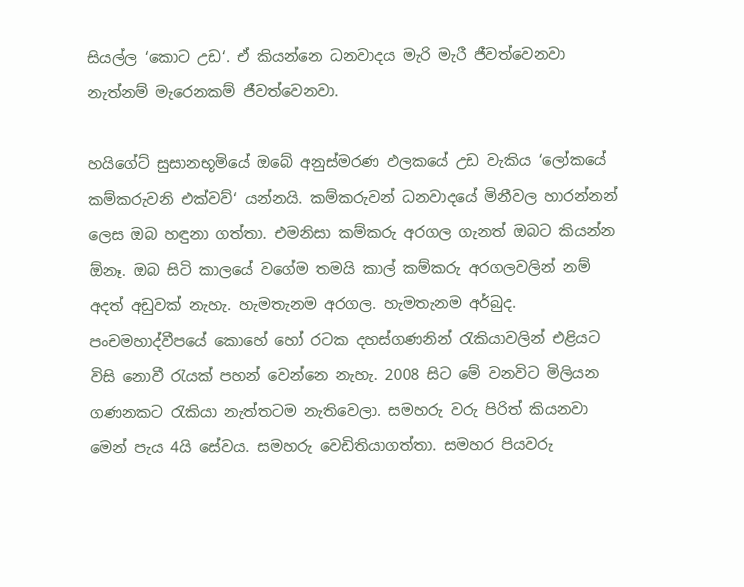සියල්ල ‘කොට උඩ‘. ඒ කියන්නෙ ධනවාදය මැරි මැරී ජීවත්වෙනවා නැත්නම් මැරෙනකම් ජීවත්වෙනවා.

හයිගේට් සුසානභූමියේ ඔබේ අනුස්මරණ ඵලකයේ උඩ වැකිය ‘ලෝකයේ කම්කරුවනි එක්වව්‘ යන්නයි. කම්කරුවන් ධනවාදයේ මිනීවල හාරන්නන් ලෙස ඔබ හඳුනා ගත්තා. එමනිසා කම්කරු අරගල ගැනත් ඔබට කියන්න ඕනෑ. ඔබ සිටි කාලයේ වගේම තමයි කාල් කම්කරු අරගලවලින් නම් අදත් අඩුවක් නැහැ. හැමතැනම අරගල. හැමතැනම අර්බුද. පංචමහාද්වීපයේ කොහේ හෝ රටක දහස්ගණනින් රැකියාවලින් එළියට විසි නොවී රැයක් පහන් වෙන්නෙ නැහැ. 2008 සිට මේ වනවිට මිලියන ගණනකට රැකියා නැත්තටම නැතිවෙලා. සමහරු වරු පිරිත් කියනවා මෙන් පැය 4යි සේවය. සමහරු වෙඩිතියාගත්තා. සමහර පියවරු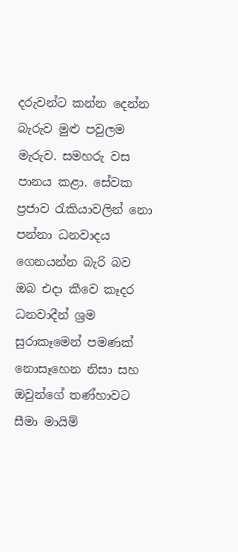දරුවන්ට කන්න දෙන්න බැරුව මුළු පවුලම මැරුව. සමහරු වස පානය කළා. සේවක ප්‍රජාව රැකියාවලින් නො පන්නා ධනවාදය ගෙනයන්න බැරි බව ඔබ එදා කීවෙ කෑදර ධනවාදීන් ශ්‍රම සුරාකෑමෙන් පමණක් නොසෑහෙන නිසා සහ ඔවුන්ගේ තණ්හාවට සීමා මායිම්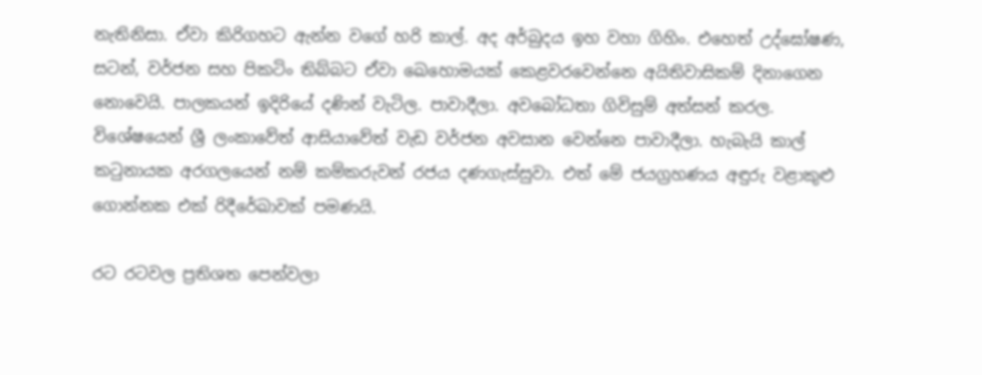නැතිනිසා. ඒවා කිරිගහට ඇන්න වගේ හරි කාල්. අද අර්බුදය ඉහ වහා ගිහිං. එහෙත් උද්ඝෝෂණ, සටන්, වර්ජන සහ පිකටිං තිබ්බට ඒවා ඛෙහොමයක් කෙළවරවෙන්නෙ අයිතිවාසිකම් දිනාගෙන නොවෙයි. පාලකයන් ඉදිරියේ දණින් වැටිල. පාවාදීලා. අවබෝධතා ගිවිසුම් අත්සන් කරල. විශේෂයෙන් ශ්‍රී ලංකාවේත් ආසියාවේත් වැඩ වර්ජන අවසාන වෙන්නෙ පාවාදීලා. හැබැයි කාල් කටුනායක අරගලයෙන් නම් කම්කරුවන් රජය දණගැස්සුවා. එත් මේ ජයග්‍රහණය අඳුරු වළාකුළු ගොන්නක එක් රිදීරේඛාවක් පමණයි.

රට රටවල ප්‍රතිශත පෙන්වලා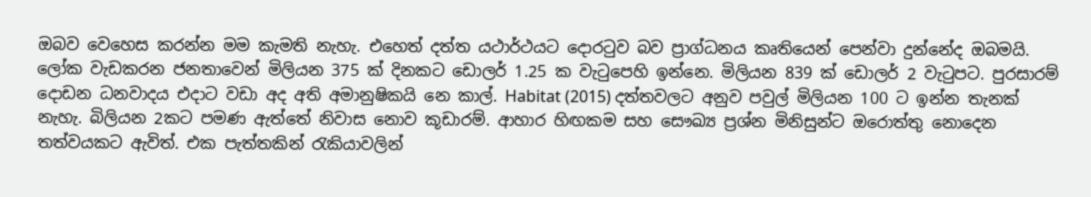ඔබව වෙහෙස කරන්න මම කැමති නැහැ. එහෙත් දත්ත යථාර්ථයට දොරටුව බව ප්‍රාග්ධනය කෘතියෙන් පෙන්වා දුන්නේද ඔබමයි. ලෝක වැඩකරන ජනතාවෙන් මිලියන 375 ක් දිනකට ඩොලර් 1.25 ක වැටුපෙහි ඉන්නෙ. මිලියන 839 ක් ඩොලර් 2 වැටුපට. පුරසාරම් දොඩන ධනවාදය එදාට වඩා අද අති අමානුෂිකයි නෙ කාල්. Habitat (2015) දත්තවලට අනුව පවුල් මිලියන 100 ට ඉන්න තැනක් නැහැ. බිලියන 2කට පමණ ඇත්තේ නිවාස නොව කූඩාරම්. ආහාර හිඟකම සහ සෞඛ්‍ය ප්‍රශ්න මිනිසුන්ට ඔරොත්තු නොදෙන තත්වයකට ඇවිත්. එක පැත්තකින් රැකියාවලින්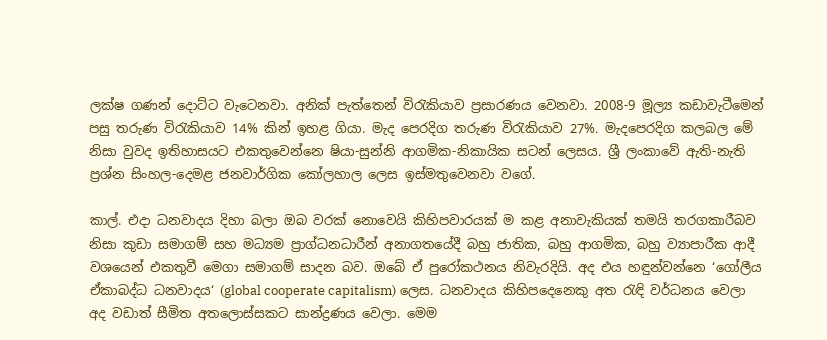ලක්ෂ ගණන් දොට්ට වැටෙනවා. අනික් පැත්තෙන් විරැකියාව ප්‍රසාරණය වෙනවා. 2008-9 මූල්‍ය කඩාවැටීමෙන් පසු තරුණ විරැකියාව 14% කින් ඉහළ ගියා. මැද පෙරදිග තරුණ විරැකියාව 27%. මැදපෙරදිග කලබල මේ නිසා වුවද ඉතිහාසයට එකතුවෙන්නෙ ෂියා-සුන්නි ආගමික-නිකායික සටන් ලෙසය. ශ්‍රී ලංකාවේ ඇති-නැති ප්‍රශ්න සිංහල-දෙමළ ජනවාර්ගික කෝලහාල ලෙස ඉස්මතුවෙනවා වගේ.

කාල්. එදා ධනවාදය දිහා බලා ඔබ වරක් නොවෙයි කිහිපවාරයක් ම කළ අනාවැකියක් තමයි තරගකාරීබව නිසා කුඩා සමාගම් සහ මධ්‍යම ප්‍රාග්ධනධාරීන් අනාගතයේදී බහු ජාතික, බහු ආගමික, බහු ව්‍යාපාරීක ආදී වශයෙන් එකතුවී මෙගා සමාගම් සාදන බව. ඔබේ ඒ පුරෝකථනය නිවැරදියි. අද එය හඳුන්වන්නෙ ‘ගෝලීය ඒකාබද්ධ ධනවාදය‘ (global cooperate capitalism) ලෙස. ධනවාදය කිහිපදෙනෙකු අත රැඳි වර්ධනය වෙලා අද වඩාත් සීමිත අතලොස්සකට සාන්ද්‍රණය වෙලා. මෙම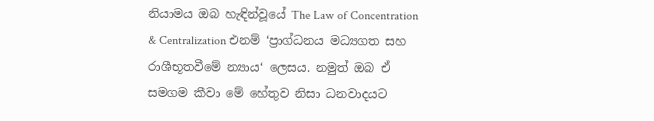නියාමය ඔබ හැඳින්වූයේ The Law of Concentration & Centralization එනම් ‘ප්‍රාග්ධනය මධ්‍යගත සහ රාශීභූතවීමේ න්‍යාය‘ ලෙසය. නමුත් ඔබ ඒ සමගම කීවා මේ හේතුව නිසා ධනවාදයට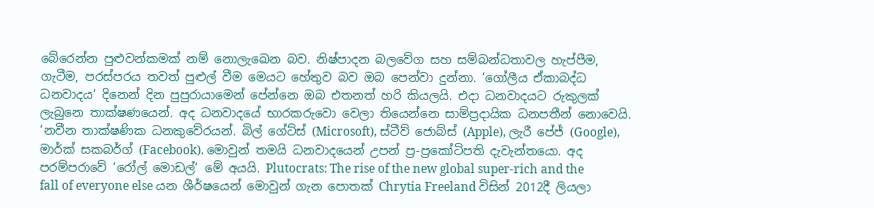බේරෙන්න පුළුවන්කමක් නම් නොලැඛෙන බව. නිෂ්පාදන බලවේග සහ සම්බන්ධතාවල හැප්පීම, ගැටීම, පරස්පරය තවත් පුළුල් වීම මෙයට හේතුව බව ඔබ පෙන්වා දුන්නා. ‘ගෝලීය ඒකාබද්ධ ධනවාදය‘ දිනෙන් දින පුපුරායාමෙන් පේන්නෙ ඔබ එතනත් හරි කියලයි. එදා ධනවාදයට රුකුලක් ලැබුනෙ තාක්ෂණයෙන්. අද ධනවාදයේ භාරකරුවො වෙලා තියෙන්නෙ සාම්ප්‍රදායික ධනපතීන් නොවෙයි. ‘නවීන තාක්ෂණික ධනකුවේරයන්. බිල් ගේට්ස් (Microsoft), ස්ටීව් ජොබ්ස් (Apple), ලැරී පේජ් (Google), මාර්ක් සකබර්ග් (Facebook). මොවුන් තමයි ධනවාදයෙන් උපන් ප්‍ර-ප්‍රකෝටිපති දැවැන්තයො. අද පරම්පරාවේ ‘රෝල් මොඩල්‘ මේ අයයි. Plutocrats: The rise of the new global super-rich and the fall of everyone else යන ශීර්ෂයෙන් මොවුන් ගැන පොතක් Chrytia Freeland විසින් 2012දී ලියලා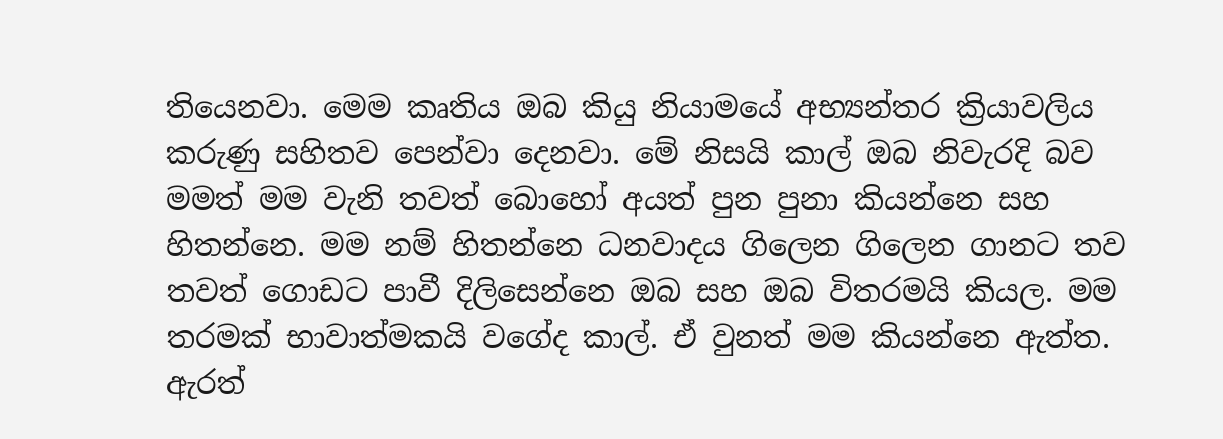තියෙනවා. මෙම කෘතිය ඔබ කියු නියාමයේ අභ්‍යන්තර ක්‍රියාවලිය කරුණු සහිතව පෙන්වා දෙනවා. මේ නිසයි කාල් ඔබ නිවැරදි බව මමත් මම වැනි තවත් බොහෝ අයත් පුන පුනා කියන්නෙ සහ හිතන්නෙ. මම නම් හිතන්නෙ ධනවාදය ගිලෙන ගිලෙන ගානට තව තවත් ගොඩට පාවී දිලිසෙන්නෙ ඔබ සහ ඔබ විතරමයි කියල. මම තරමක් භාවාත්මකයි වගේද කාල්. ඒ වුනත් මම කියන්නෙ ඇත්ත. ඇරත්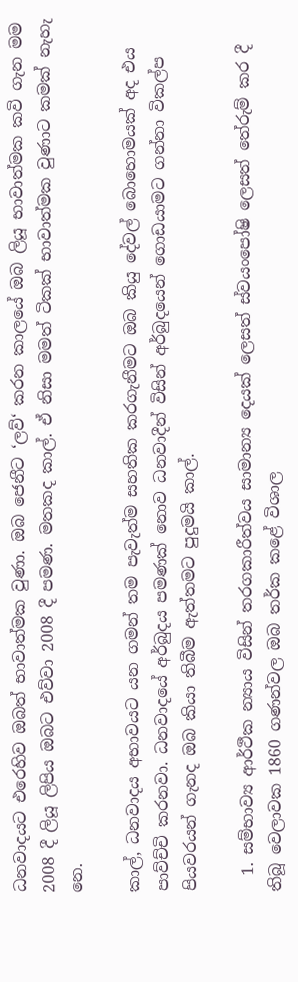ධනවාදයට එරෙහිව ඔබත් භාවාත්මක වුණා. ඔබ ජෙනීට ‘ලව්‘ කරන කාලයේ ඔබ ලියූ භාවාත්මක කවි ගැන මම 2008 දී ලියූ ලිපිය ඔබට එව්වා 2008 දී පමණ. මතකද කාල්. ඒ නිසා මමත් ටිකක් භාවාත්මක වුණාට කමක් නැහැ නෙ.

කාල්, ධනවාදය අභාවයට යන ගමන් තම පැවැත්ම සහතික කරගැනීමට ඔබ කියු දේවල් බොහොමයක් අද එය පාව්ච්චි කරනවා. ධනවාදයේ අර්බුදය පමණක් නොව ධනවාදීන් විසින් අර්බුදයෙන් ගොඩයාමට ගන්නා විකල්ප පියවරයන් ගැනද ඔබ කියා තිබීම ඇත්තමට පුදුමයි කාල්.

  1. සම්භාව්‍ය ආර්ථීක න්‍යාය විසින් තරගකාරීත්වය සාමාන්‍ය දෙයක් ලෙසත් ස්වයංපෝෂි ලෙසත් තේරුම් කර දී තිබූ වෙලාවක 1860 ගණන්වල ඔබ තර්ක කළේ විශාල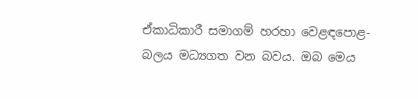ඒකාධිකාරී සමාගම් හරහා වෙළඳපොළ- බලය මධ්‍යගත වන බවය. ඔබ මෙය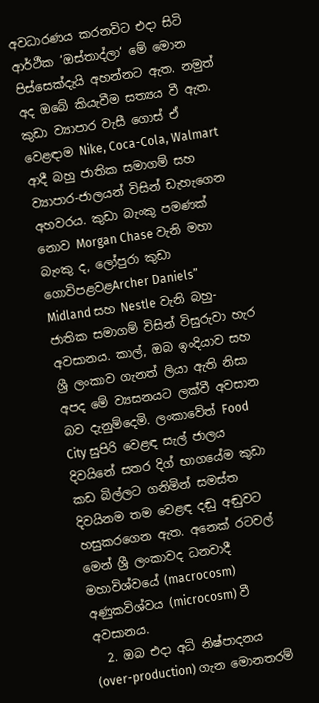අවධාරණය කරනවිට එදා සිටි ආර්ථීක ‘ඔස්තාද්ලා‘ මේ මොන පිස්සෙක්දැයි අහන්නට ඇත. නමුත් අද ඔබේ කියැවීම සත්‍යය වී ඇත. කුඩා ව්‍යාපාර වැසී ගොස් ඒ වෙළඳාම Nike, Coca-Cola, Walmart ආදී බහු ජාතික සමාගම් සහ ව්‍යාපාර-ජාලයන් විසින් ඩැහැගෙන අහවරය. කුඩා බැංකු පමණක් නොව Morgan Chase වැනි මහා බැංකු ද, ලෝපුරා කුඩා ගොවිපළවළArcher Daniels” Midland සහ Nestle වැනි බහු-ජාතික සමාගම් විසින් විසුරුවා හැර අවසානය. කාල්, ඔබ ඉංදියාව සහ ශ්‍රී ලංකාව ගැනත් ලියා ඇති නිසා අපද මේ ව්‍යසනයට ලක්වී අවසාන බව දැනුම්දෙමි. ලංකාවේත් Food City සුපිරි වෙළඳ සැල් ජාලය දිවයිනේ සතර දිග් භාගයේම කුඩා කඩ බිල්ලට ගනිමින් සමස්ත දිවයිනම තම වෙළඳ දඬු අඬුවට හසුකරගෙන ඇත. අනෙක් රටවල් මෙන් ශ්‍රී ලංකාවද ධනවාදී මහාවිශ්වයේ (macrocosm) අණුකවිශ්වය (microcosm) වී අවසානය.
  2. ඔබ එදා අධි නිෂ්පාදනය (over-production) ගැන මොනතරම්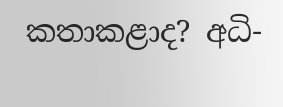කතාකළාද? අධි-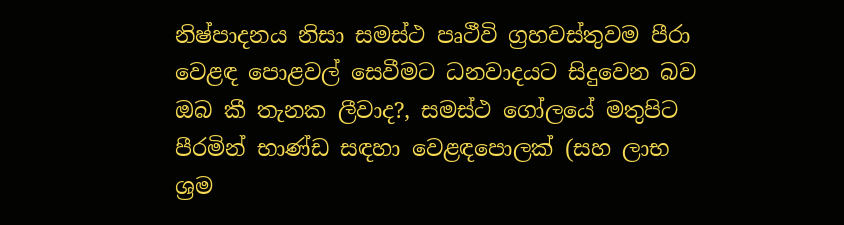නිෂ්පාදනය නිසා සමස්ථ පෘථීවි ග්‍රහවස්තුවම පීරා වෙළඳ පොළවල් සෙවීමට ධනවාදයට සිදුවෙන බව ඔබ කී තැනක ලීවාද?, සමස්ථ ගෝලයේ මතුපිට පීරමින් භාණ්ඩ සඳහා වෙළඳපොලක් (සහ ලාභ ශ්‍රම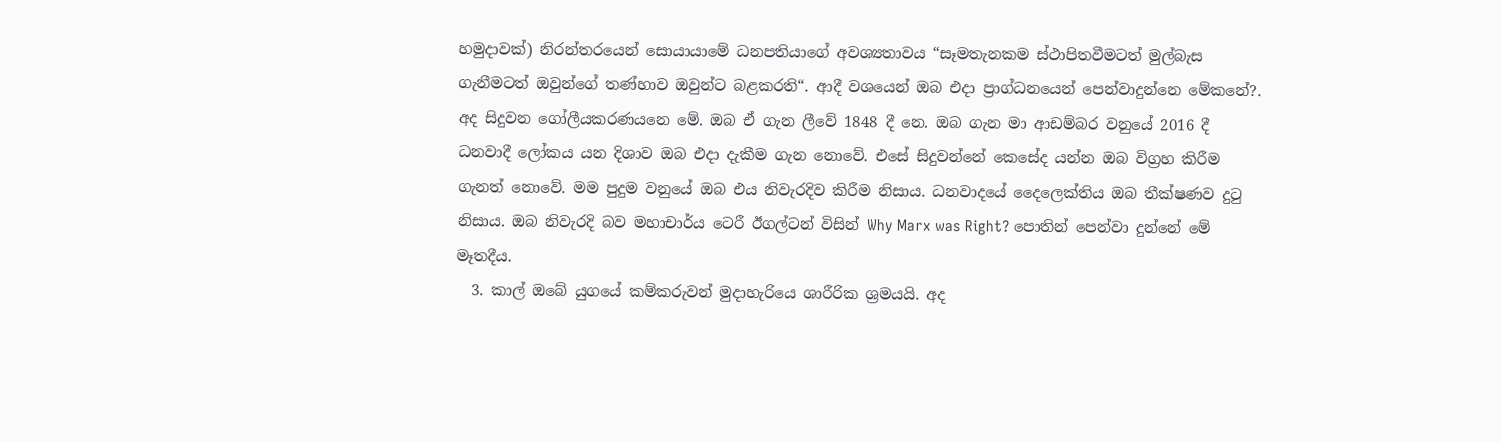හමුදාවක්) නිරන්තරයෙන් සොයායාමේ ධනපතියාගේ අවශ්‍යතාවය “සෑමතැනකම ස්ථාපිතවීමටත් මුල්බැස ගැනීමටත් ඔවුන්ගේ තණ්හාව ඔවුන්ට බළකරති“. ආදී වශයෙන් ඔබ එදා ප්‍රාග්ධනයෙන් පෙන්වාදුන්නෙ මේකනේ?. අද සිදුවන ගෝලීයකරණයනෙ මේ. ඔබ ඒ ගැන ලීවේ 1848 දී නෙ. ඔබ ගැන මා ආඩම්බර වනුයේ 2016 දී ධනවාදී ලෝකය යන දිශාව ඔබ එදා දැකීම ගැන නොවේ. එසේ සිදුවන්නේ කෙසේද යන්න ඔබ විග්‍රහ කිරීම ගැනත් නොවේ. මම පුදුම වනුයේ ඔබ එය නිවැරදිව කිරීම නිසාය. ධනවාදයේ දෛලෙක්තිය ඔබ තීක්ෂණව දුටු නිසාය. ඔබ නිවැරදි බව මහාචාර්ය ටෙරී ඊගල්ටන් විසින් Why Marx was Right? පොතින් පෙන්වා දුන්නේ මේ මෑතදීය.
  3. කාල් ඔබේ යුගයේ කම්කරුවන් මුදාහැරියෙ ශාරීරික ශ්‍රමයයි. අද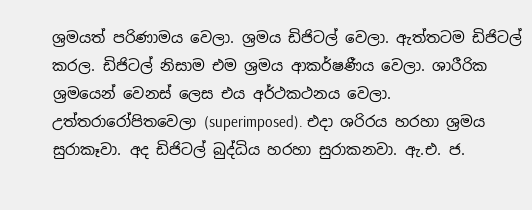ශ්‍රමයත් පරිණාමය වෙලා. ශ්‍රමය ඩිජිටල් වෙලා. ඇත්තටම ඩිජිටල් කරල. ඩිජිටල් නිසාම එම ශ්‍රමය ආකර්ෂණීය වෙලා. ශාරීරික ශ්‍රමයෙන් වෙනස් ලෙස එය අර්ථකථනය වෙලා. උත්තරාරෝපිතවෙලා (superimposed). එදා ශරිරය හරහා ශ්‍රමය සුරාකෑවා. අද ඩිජිටල් බුද්ධිය හරහා සුරාකනවා. ඇ.එ. ජ.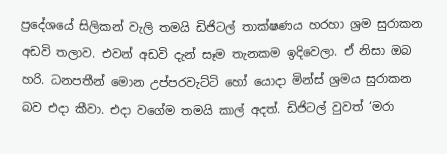ප්‍රදේශයේ සිලිකන් වැලි තමයි ඩිජිටල් තාක්ෂණය හරහා ශ්‍රම සුරාකන අඩවි තලාව. එවන් අඩවි දැන් සෑම තැනකම ඉදිවෙලා. ඒ නිසා ඔබ හරි. ධනපතීන් මොන උප්පරවැට්ටි හෝ යොදා මින්ස් ශ්‍රමය සුරාකන බව එදා කීවා. එදා වගේම තමයි කාල් අදත්. ඩිජිටල් වුවත් ‘මරා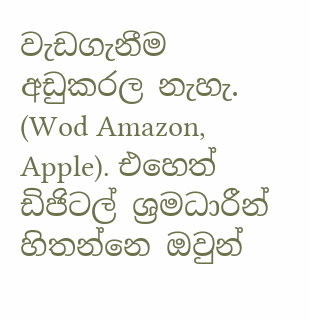වැඩගැනීම අඩුකරල නැහැ. (Wod Amazon, Apple). එහෙත් ඩිජිටල් ශ්‍රමධාරීන් හිතන්නෙ ඔවුන්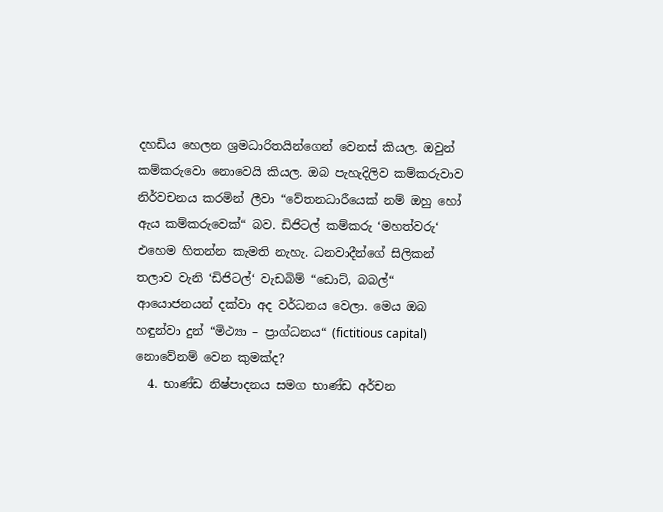දහඩිය හෙලන ශ්‍රමධාරිතයින්ගෙන් වෙනස් කියල. ඔවුන් කම්කරුවො නොවෙයි කියල. ඔබ පැහැදිලිව කම්කරුවාව නිර්වචනය කරමින් ලීවා “වේතනධාරීයෙක් නම් ඔහු හෝ ඇය කම්කරුවෙක්“ බව. ඩිජිටල් කම්කරු ‘මහත්වරු‘ එහෙම හිතන්න කැමති නැහැ. ධනවාදීන්ගේ සිලිකන් තලාව වැනි ‘ඩිජිටල්‘ වැඩබිම් “ඩොට්, බබල්“ ආයොජනයන් දක්වා අද වර්ධනය වෙලා. මෙය ඔබ හඳුන්වා දුන් “මිථ්‍යා – ප්‍රාග්ධනය“ (fictitious capital) නොවේනම් වෙන කුමක්ද?
  4. භාණ්ඩ නිෂ්පාදනය සමග භාණ්ඩ අර්චන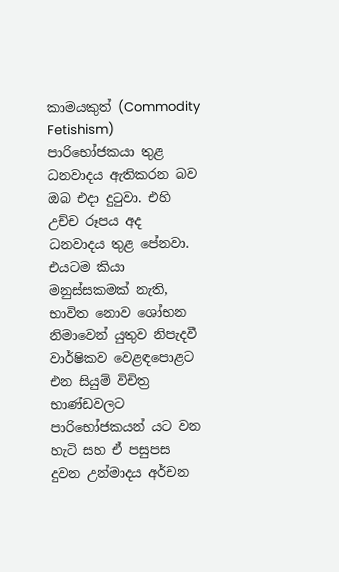කාමයකුත් (Commodity Fetishism) පාරිභෝජකයා තුළ ධනවාදය ඇතිකරන බව ඔබ එදා දුටුවා. එහි උච්ච රූපය අද ධනවාදය තුළ පේනවා. එයටම කියා මනුස්සකමක් නැති, භාවිත නොව ශෝභන නිමාවෙන් යුතුව නිපැදවී වාර්ෂිකව වෙළඳපොළට එන සියුම් විචිත්‍ර භාණ්ඩවලට පාරිභෝජකයන් යට වන හැටි සහ ඒ පසුපස දුවන උන්මාදය අර්චන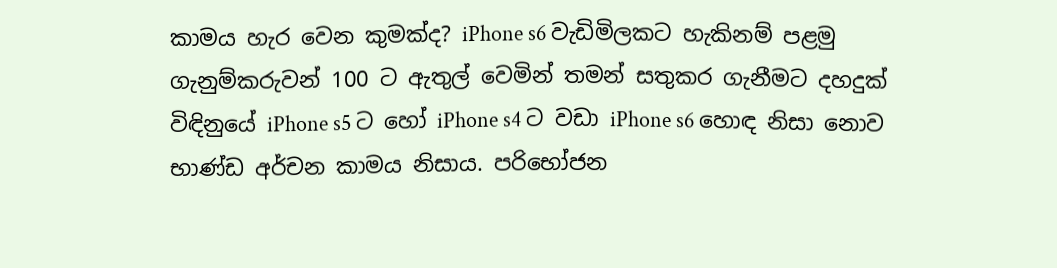කාමය හැර වෙන කුමක්ද? iPhone s6 වැඩිමිලකට හැකිනම් පළමු ගැනුම්කරුවන් 100 ට ඇතුල් වෙමින් තමන් සතුකර ගැනීමට දහදුක් විඳිනුයේ iPhone s5 ට හෝ iPhone s4 ට වඩා iPhone s6 හොඳ නිසා නොව භාණ්ඩ අර්චන කාමය නිසාය. පරිභෝජන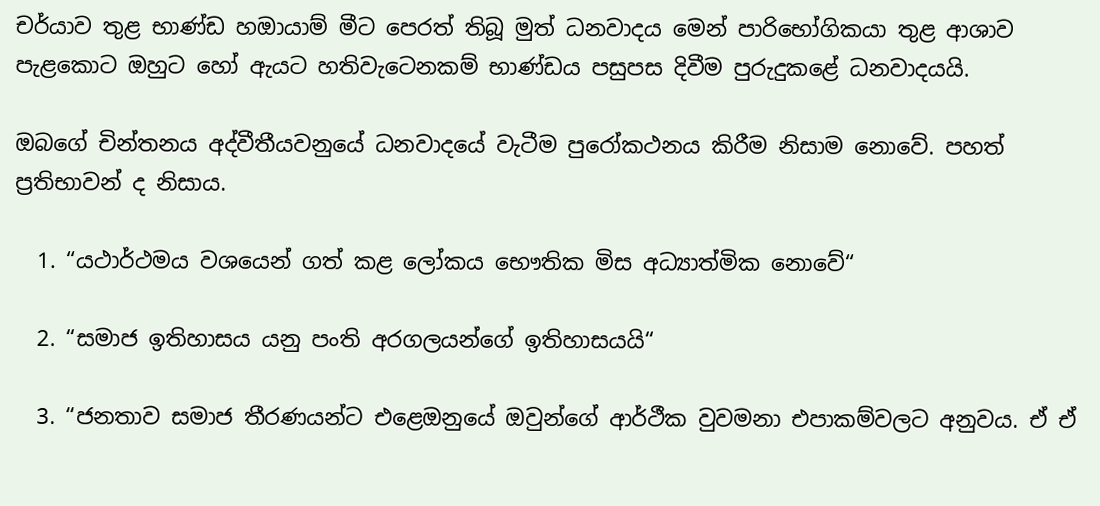චර්යාව තුළ භාණ්ඩ හඔායාම් මීට පෙරත් තිබූ මුත් ධනවාදය මෙන් පාරිභෝගිකයා තුළ ආශාව පැළකොට ඔහුට හෝ ඇයට හතිවැටෙනකම් භාණ්ඩය පසුපස දිවීම පුරුදුකළේ ධනවාදයයි.

ඔබගේ චින්තනය අද්වීතීයවනුයේ ධනවාදයේ වැටීම පුරෝකථනය කිරීම නිසාම නොවේ. පහත් ප්‍රතිභාවන් ද නිසාය.

  1. “යථාර්ථමය වශයෙන් ගත් කළ ලෝකය භෞතික මිස අධ්‍යාත්මික නොවේ“

  2. “සමාජ ඉතිහාසය යනු පංති අරගලයන්ගේ ඉතිහාසයයි“

  3. “ජනතාව සමාජ තීරණයන්ට එළෙඔනුයේ ඔවුන්ගේ ආර්ථීක වුවමනා එපාකම්වලට අනුවය. ඒ ඒ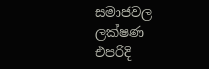සමාජවල ලක්ෂණ එපරිදි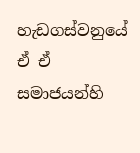හැඩගස්වනුයේ ඒ ඒ සමාජයන්හි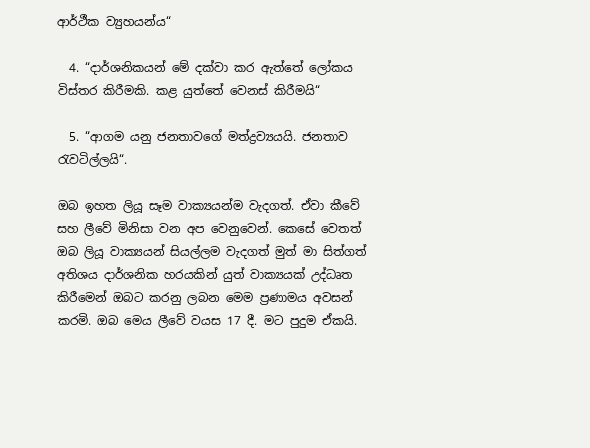ආර්ථීක ව්‍යුහයන්ය“

  4. “දාර්ශනිකයන් මේ දක්වා කර ඇත්තේ ලෝකය විස්තර කිරීමකි. කළ යුත්තේ වෙනස් කිරීමයි“

  5. “ආගම යනු ජනතාවගේ මත්ද්‍රව්‍යයයි. ජනතාව රැවටිල්ලයි“.

ඔබ ඉහත ලියූ සෑම වාක්‍යයන්ම වැදගත්. ඒවා කීවේ සහ ලීවේ මිනිසා වන අප වෙනුවෙන්. කෙසේ වෙතත් ඔබ ලියූ වාක්‍යයන් සියල්ලම වැදගත් මුත් මා සිත්ගත් අතිශය දාර්ශනික හරයකින් යුත් වාක්‍යයක් උද්ධෘත කිරීමෙන් ඔබට කරනු ලබන මෙම ප්‍රණාමය අවසන් කරමි. ඔබ මෙය ලීවේ වයස 17 දී. මට පුදුම ඒකයි.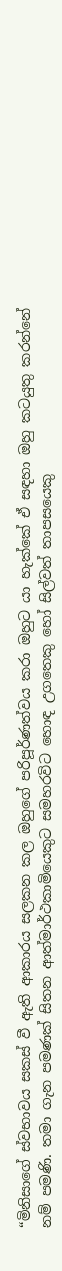“මිනිසාගේ ස්වභාවය සකස් වී ඇති ආකාරය සලකන කල ඔහුගේ පරිපූර්ණත්වය කරා ඔහුට යා හැක්කේ ඒ සඳහා ඔහු කටයුතු කරන්නේ නම් පමණි. තමා ගැන පමණක් සිතන ආත්මාර්ථකාමියෙකුට සමහරවිට හොඳ උගතෙකු හෝ සිල්වත් තාපසයෙකු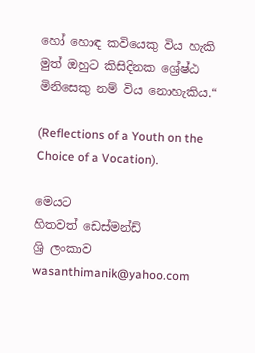හෝ හොඳ කවියෙකු විය හැකි මුත් ඔහුට කිසිදිනක ශ්‍රේෂ්ඨ මිනිසෙකු නම් විය නොහැකිය.“

(Reflections of a Youth on the Choice of a Vocation).

මෙයට
හිතවත් ඩෙස්මන්ඩ්
ශ්‍රි ලංකාව
wasanthimanik@yahoo.com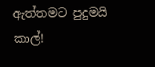ඇත්තමට පුදුමයි කාල්!